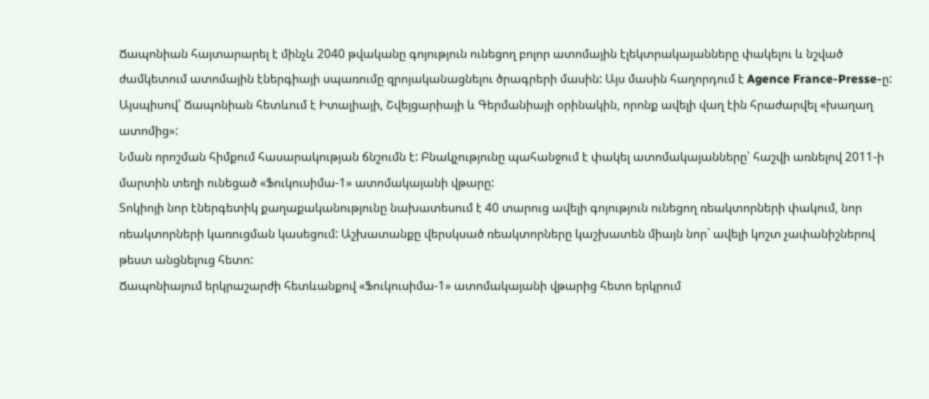Ճապոնիան հայտարարել է մինչև 2040 թվականը գոյություն ունեցող բոլոր ատոմային էլեկտրակայանները փակելու և նշված ժամկետում ատոմային էներգիայի սպառումը զրոյականացնելու ծրագրերի մասին: Այս մասին հաղորդում է Agence France-Presse-ը: Այսպիսով՝ Ճապոնիան հետևում է Իտալիայի, Շվեյցարիայի և Գերմանիայի օրինակին, որոնք ավելի վաղ էին հրաժարվել «խաղաղ ատոմից»:
Նման որոշման հիմքում հասարակության ճնշումն է: Բնակչությունը պահանջում է փակել ատոմակայանները՝ հաշվի առնելով 2011-ի մարտին տեղի ունեցած «Ֆուկուսիմա-1» ատոմակայանի վթարը:
Տոկիոյի նոր էներգետիկ քաղաքականությունը նախատեսում է 40 տարուց ավելի գոյություն ունեցող ռեակտորների փակում, նոր ռեակտորների կառուցման կասեցում: Աշխատանքը վերսկսած ռեակտորները կաշխատեն միայն նոր` ավելի կոշտ չափանիշներով թեստ անցնելուց հետո:
Ճապոնիայում երկրաշարժի հետևանքով «Ֆուկուսիմա-1» ատոմակայանի վթարից հետո երկրում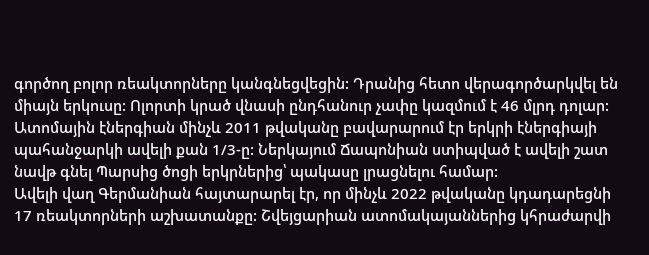գործող բոլոր ռեակտորները կանգնեցվեցին: Դրանից հետո վերագործարկվել են միայն երկուսը: Ոլորտի կրած վնասի ընդհանուր չափը կազմում է 46 մլրդ դոլար:
Ատոմային էներգիան մինչև 2011 թվականը բավարարում էր երկրի էներգիայի պահանջարկի ավելի քան 1/3-ը: Ներկայում Ճապոնիան ստիպված է ավելի շատ նավթ գնել Պարսից ծոցի երկրներից՝ պակասը լրացնելու համար:
Ավելի վաղ Գերմանիան հայտարարել էր, որ մինչև 2022 թվականը կդադարեցնի 17 ռեակտորների աշխատանքը: Շվեյցարիան ատոմակայաններից կհրաժարվի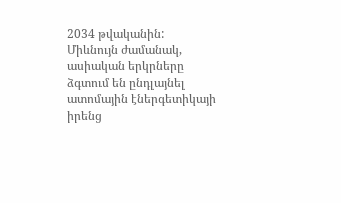2034 թվականին: Միևնույն ժամանակ, ասիական երկրները ձգտում են ընդլայնել ատոմային էներգետիկայի իրենց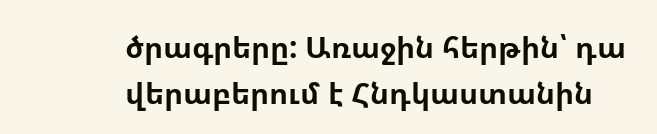ծրագրերը: Առաջին հերթին՝ դա վերաբերում է Հնդկաստանին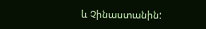և Չինաստանին: